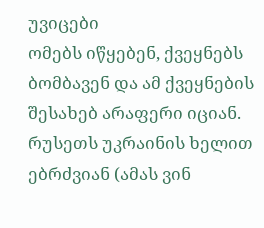უვიცები
ომებს იწყებენ, ქვეყნებს ბომბავენ და ამ ქვეყნების შესახებ არაფერი იციან. რუსეთს უკრაინის ხელით ებრძვიან (ამას ვინ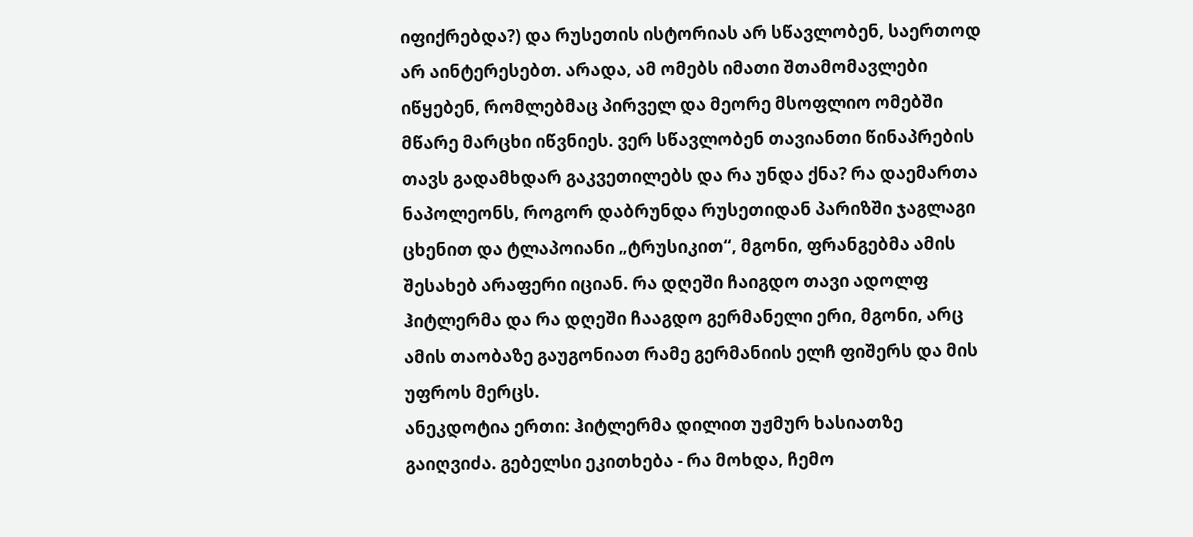იფიქრებდა?) და რუსეთის ისტორიას არ სწავლობენ, საერთოდ არ აინტერესებთ. არადა, ამ ომებს იმათი შთამომავლები იწყებენ, რომლებმაც პირველ და მეორე მსოფლიო ომებში მწარე მარცხი იწვნიეს. ვერ სწავლობენ თავიანთი წინაპრების თავს გადამხდარ გაკვეთილებს და რა უნდა ქნა? რა დაემართა ნაპოლეონს, როგორ დაბრუნდა რუსეთიდან პარიზში ჯაგლაგი ცხენით და ტლაპოიანი „ტრუსიკით“, მგონი, ფრანგებმა ამის შესახებ არაფერი იციან. რა დღეში ჩაიგდო თავი ადოლფ ჰიტლერმა და რა დღეში ჩააგდო გერმანელი ერი, მგონი, არც ამის თაობაზე გაუგონიათ რამე გერმანიის ელჩ ფიშერს და მის უფროს მერცს.
ანეკდოტია ერთი: ჰიტლერმა დილით უჟმურ ხასიათზე გაიღვიძა. გებელსი ეკითხება - რა მოხდა, ჩემო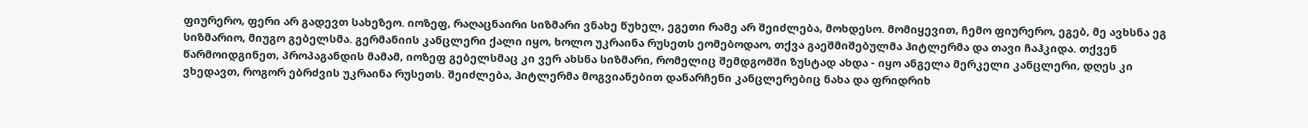ფიურერო, ფერი არ გადევთ სახეზეო. იოზეფ, რაღაცნაირი სიზმარი ვნახე წუხელ, ეგეთი რამე არ შეიძლება, მოხდესო. მომიყევით, ჩემო ფიურერო, ეგებ, მე ავხსნა ეგ სიზმარიო, მიუგო გებელსმა. გერმანიის კანცლერი ქალი იყო, ხოლო უკრაინა რუსეთს ეომებოდაო, თქვა გაეშმიშებულმა ჰიტლერმა და თავი ჩაჰკიდა. თქვენ წარმოიდგინეთ, პროპაგანდის მამამ, იოზეფ გებელსმაც კი ვერ ახსნა სიზმარი, რომელიც შემდგომში ზუსტად ახდა - იყო ანგელა მერკელი კანცლერი, დღეს კი ვხედავთ, როგორ ებრძვის უკრაინა რუსეთს. შეიძლება, ჰიტლერმა მოგვიანებით დანარჩენი კანცლერებიც ნახა და ფრიდრიხ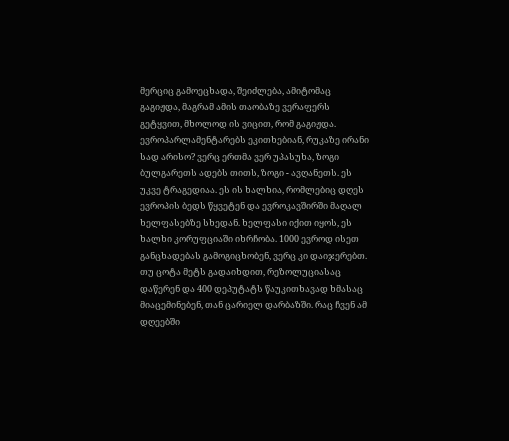მერციც გამოეცხადა, შეიძლება, ამიტომაც გაგიჟდა, მაგრამ ამის თაობაზე ვერაფერს გეტყვით, მხოლოდ ის ვიცით, რომ გაგიჟდა.
ევროპარლამენტარებს ეკითხებიან, რუკაზე ირანი სად არისო? ვერც ერთმა ვერ უპასუხა, ზოგი ბულგარეთს ადებს თითს, ზოგი - ავღანეთს. ეს უკვე ტრაგედიაა. ეს ის ხალხია, რომლებიც დღეს ევროპის ბედს წყვეტენ და ევროკავშირში მაღალ ხელფასებზე სხედან. ხელფასი იქით იყოს, ეს ხალხი კორუფციაში იხრჩობა. 1000 ევროდ ისეთ განცხადებას გამოგიცხობენ, ვერც კი დაიჯერებთ. თუ ცოტა მეტს გადაიხდით, რეზოლუციასაც დაწერენ და 400 დეპუტატს წაუკითხავად ხმასაც მიაცემინებენ, თან ცარიელ დარბაზში. რაც ჩვენ ამ დღეებში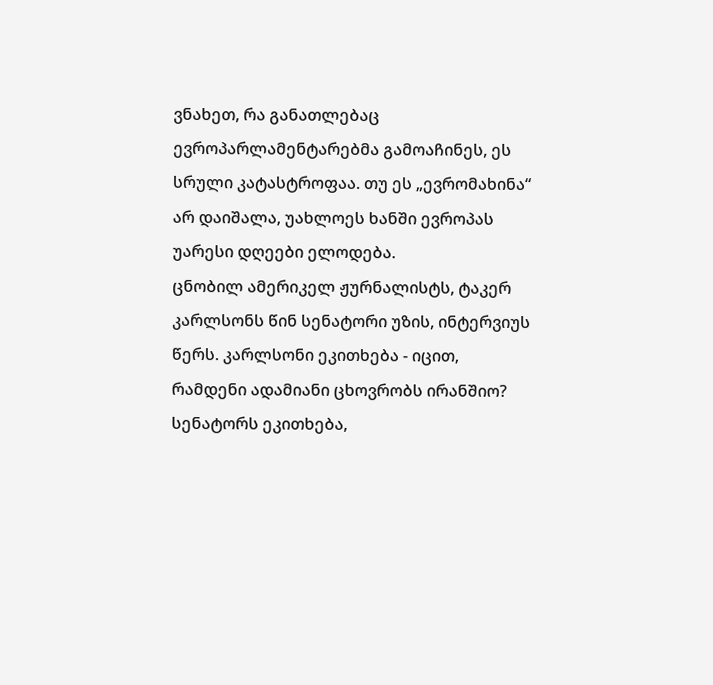ვნახეთ, რა განათლებაც ევროპარლამენტარებმა გამოაჩინეს, ეს სრული კატასტროფაა. თუ ეს „ევრომახინა“ არ დაიშალა, უახლოეს ხანში ევროპას უარესი დღეები ელოდება.
ცნობილ ამერიკელ ჟურნალისტს, ტაკერ კარლსონს წინ სენატორი უზის, ინტერვიუს წერს. კარლსონი ეკითხება - იცით, რამდენი ადამიანი ცხოვრობს ირანშიო? სენატორს ეკითხება,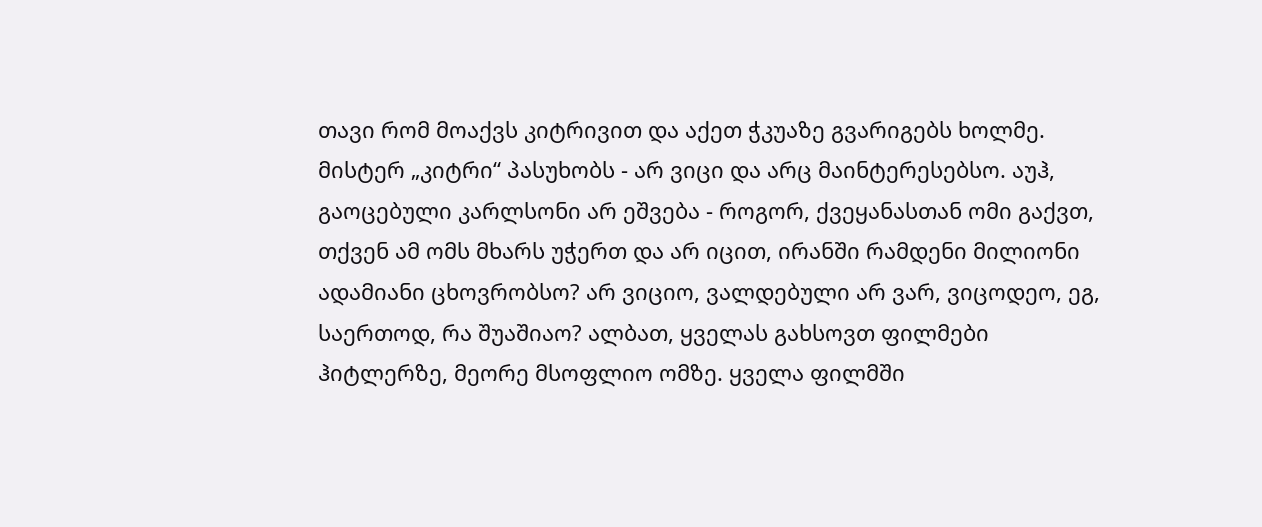თავი რომ მოაქვს კიტრივით და აქეთ ჭკუაზე გვარიგებს ხოლმე. მისტერ „კიტრი“ პასუხობს - არ ვიცი და არც მაინტერესებსო. აუჰ, გაოცებული კარლსონი არ ეშვება - როგორ, ქვეყანასთან ომი გაქვთ, თქვენ ამ ომს მხარს უჭერთ და არ იცით, ირანში რამდენი მილიონი ადამიანი ცხოვრობსო? არ ვიციო, ვალდებული არ ვარ, ვიცოდეო, ეგ, საერთოდ, რა შუაშიაო? ალბათ, ყველას გახსოვთ ფილმები ჰიტლერზე, მეორე მსოფლიო ომზე. ყველა ფილმში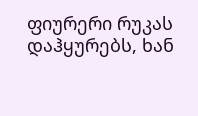ფიურერი რუკას დაჰყურებს, ხან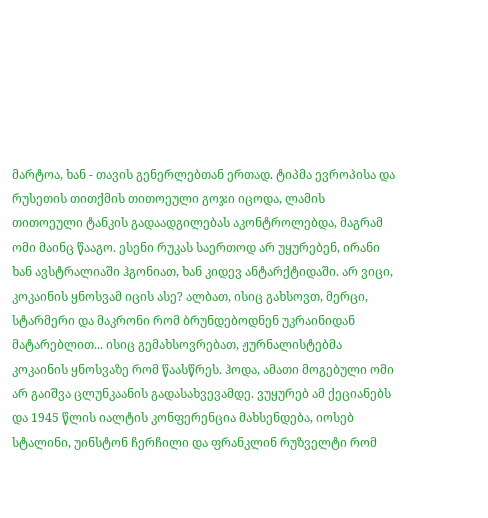მარტოა, ხან - თავის გენერლებთან ერთად. ტიპმა ევროპისა და რუსეთის თითქმის თითოეული გოჯი იცოდა, ლამის თითოეული ტანკის გადაადგილებას აკონტროლებდა, მაგრამ ომი მაინც წააგო. ესენი რუკას საერთოდ არ უყურებენ, ირანი ხან ავსტრალიაში ჰგონიათ, ხან კიდევ ანტარქტიდაში. არ ვიცი, კოკაინის ყნოსვამ იცის ასე? ალბათ, ისიც გახსოვთ, მერცი, სტარმერი და მაკრონი რომ ბრუნდებოდნენ უკრაინიდან მატარებლით... ისიც გემახსოვრებათ, ჟურნალისტებმა კოკაინის ყნოსვაზე რომ წაასწრეს. ჰოდა, ამათი მოგებული ომი არ გაიშვა ცლუნკაანის გადასახვევამდე. ვუყურებ ამ ქეციანებს და 1945 წლის იალტის კონფერენცია მახსენდება, იოსებ სტალინი, უინსტონ ჩერჩილი და ფრანკლინ რუზველტი რომ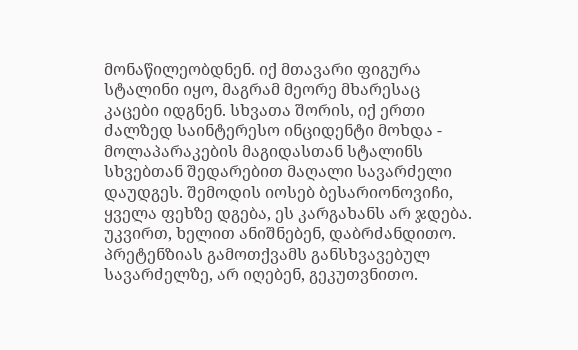მონაწილეობდნენ. იქ მთავარი ფიგურა სტალინი იყო, მაგრამ მეორე მხარესაც კაცები იდგნენ. სხვათა შორის, იქ ერთი ძალზედ საინტერესო ინციდენტი მოხდა - მოლაპარაკების მაგიდასთან სტალინს სხვებთან შედარებით მაღალი სავარძელი დაუდგეს. შემოდის იოსებ ბესარიონოვიჩი, ყველა ფეხზე დგება, ეს კარგახანს არ ჯდება. უკვირთ, ხელით ანიშნებენ, დაბრძანდითო. პრეტენზიას გამოთქვამს განსხვავებულ სავარძელზე, არ იღებენ, გეკუთვნითო.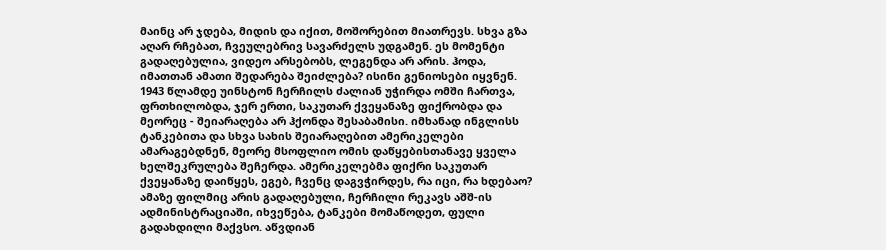მაინც არ ჯდება, მიდის და იქით, მოშორებით მიათრევს. სხვა გზა აღარ რჩებათ, ჩვეულებრივ სავარძელს უდგამენ. ეს მომენტი გადაღებულია, ვიდეო არსებობს, ლეგენდა არ არის. ჰოდა, იმათთან ამათი შედარება შეიძლება? ისინი გენიოსები იყვნენ. 1943 წლამდე უინსტონ ჩერჩილს ძალიან უჭირდა ომში ჩართვა, ფრთხილობდა, ჯერ ერთი, საკუთარ ქვეყანაზე ფიქრობდა და მეორეც - შეიარაღება არ ჰქონდა შესაბამისი. იმხანად ინგლისს ტანკებითა და სხვა სახის შეიარაღებით ამერიკელები ამარაგებდნენ, მეორე მსოფლიო ომის დაწყებისთანავე ყველა ხელშეკრულება შეჩერდა. ამერიკელებმა ფიქრი საკუთარ ქვეყანაზე დაიწყეს, ეგებ, ჩვენც დაგვჭირდეს, რა იცი, რა ხდებაო? ამაზე ფილმიც არის გადაღებული, ჩერჩილი რეკავს აშშ-ის ადმინისტრაციაში, იხვეწება, ტანკები მომაწოდეთ, ფული გადახდილი მაქვსო. აწვდიან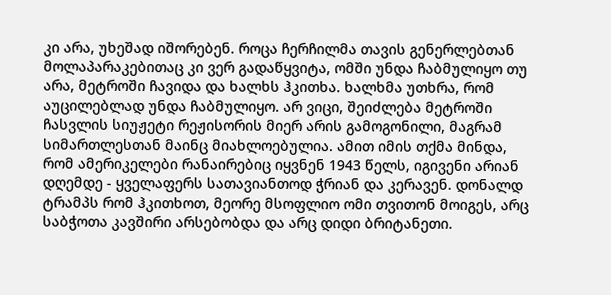კი არა, უხეშად იშორებენ. როცა ჩერჩილმა თავის გენერლებთან მოლაპარაკებითაც კი ვერ გადაწყვიტა, ომში უნდა ჩაბმულიყო თუ არა, მეტროში ჩავიდა და ხალხს ჰკითხა. ხალხმა უთხრა, რომ აუცილებლად უნდა ჩაბმულიყო. არ ვიცი, შეიძლება მეტროში ჩასვლის სიუჟეტი რეჟისორის მიერ არის გამოგონილი, მაგრამ სიმართლესთან მაინც მიახლოებულია. ამით იმის თქმა მინდა, რომ ამერიკელები რანაირებიც იყვნენ 1943 წელს, იგივენი არიან დღემდე - ყველაფერს სათავიანთოდ ჭრიან და კერავენ. დონალდ ტრამპს რომ ჰკითხოთ, მეორე მსოფლიო ომი თვითონ მოიგეს, არც საბჭოთა კავშირი არსებობდა და არც დიდი ბრიტანეთი.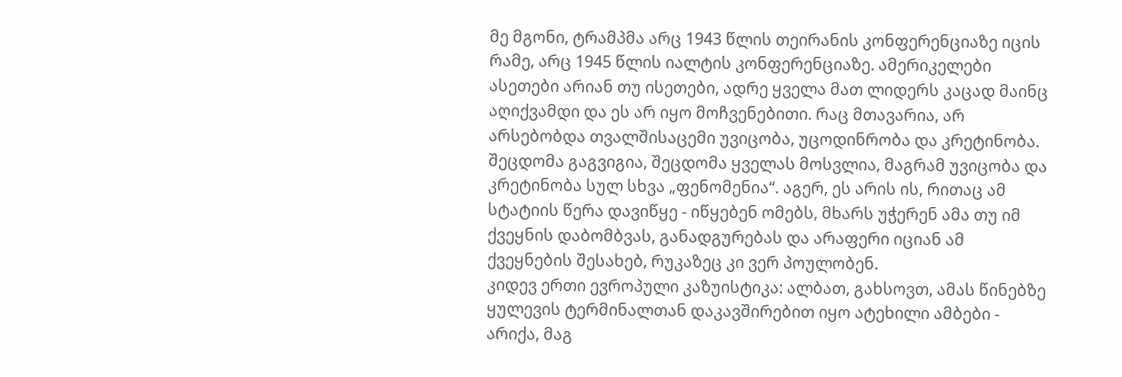მე მგონი, ტრამპმა არც 1943 წლის თეირანის კონფერენციაზე იცის რამე, არც 1945 წლის იალტის კონფერენციაზე. ამერიკელები ასეთები არიან თუ ისეთები, ადრე ყველა მათ ლიდერს კაცად მაინც აღიქვამდი და ეს არ იყო მოჩვენებითი. რაც მთავარია, არ არსებობდა თვალშისაცემი უვიცობა, უცოდინრობა და კრეტინობა. შეცდომა გაგვიგია, შეცდომა ყველას მოსვლია, მაგრამ უვიცობა და კრეტინობა სულ სხვა „ფენომენია“. აგერ, ეს არის ის, რითაც ამ სტატიის წერა დავიწყე - იწყებენ ომებს, მხარს უჭერენ ამა თუ იმ ქვეყნის დაბომბვას, განადგურებას და არაფერი იციან ამ ქვეყნების შესახებ, რუკაზეც კი ვერ პოულობენ.
კიდევ ერთი ევროპული კაზუისტიკა: ალბათ, გახსოვთ, ამას წინებზე ყულევის ტერმინალთან დაკავშირებით იყო ატეხილი ამბები - არიქა, მაგ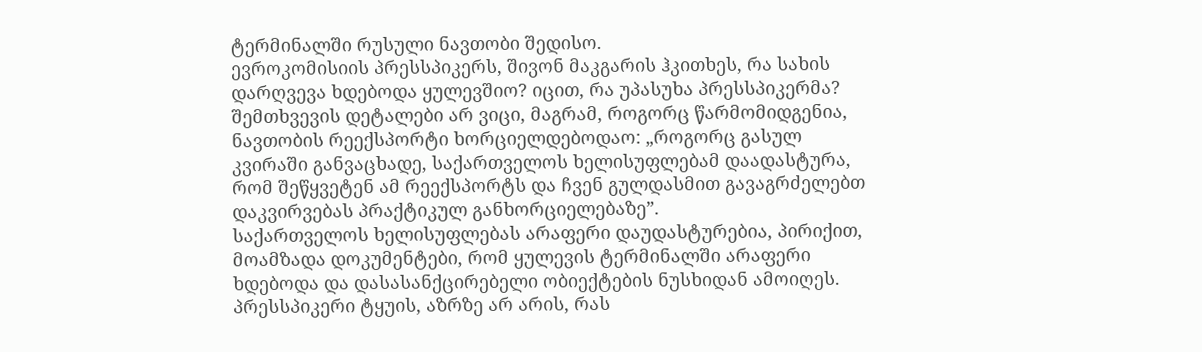ტერმინალში რუსული ნავთობი შედისო.
ევროკომისიის პრესსპიკერს, შივონ მაკგარის ჰკითხეს, რა სახის დარღვევა ხდებოდა ყულევშიო? იცით, რა უპასუხა პრესსპიკერმა? შემთხვევის დეტალები არ ვიცი, მაგრამ, როგორც წარმომიდგენია, ნავთობის რეექსპორტი ხორციელდებოდაო: „როგორც გასულ კვირაში განვაცხადე, საქართველოს ხელისუფლებამ დაადასტურა, რომ შეწყვეტენ ამ რეექსპორტს და ჩვენ გულდასმით გავაგრძელებთ დაკვირვებას პრაქტიკულ განხორციელებაზე”.
საქართველოს ხელისუფლებას არაფერი დაუდასტურებია, პირიქით, მოამზადა დოკუმენტები, რომ ყულევის ტერმინალში არაფერი ხდებოდა და დასასანქცირებელი ობიექტების ნუსხიდან ამოიღეს. პრესსპიკერი ტყუის, აზრზე არ არის, რას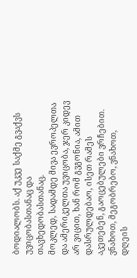ბოდიალობს. აქ უკვე საქმე გვაქვს უვიცობასთანაც და თავხედობასთანაც.
მოკლედ, სადამდე მივა ევროპელთა და ამერიკელთა უვიცობა, ჯერ კიდევ არ ვიცით, ხან რომ გვგონია, ამით დასრულდებაო, ისეთ რამეს აკეთებენ, გაოცებულები ვრჩებით. ვნახოთ, მეგობრებო, ვნახოთ, დღეის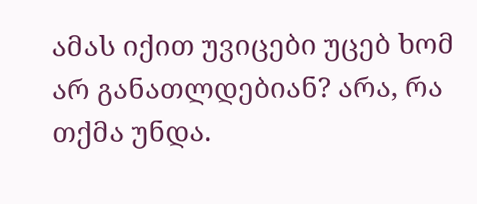ამას იქით უვიცები უცებ ხომ არ განათლდებიან? არა, რა თქმა უნდა.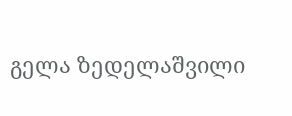გელა ზედელაშვილი